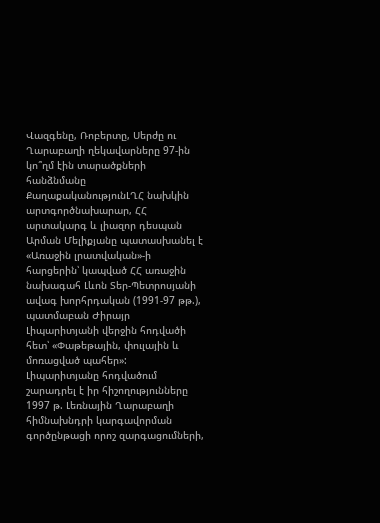Վազգենը, Ռոբերտը, Սերժը ու Ղարաբաղի ղեկավարները 97-ին կո՞ղմ էին տարածքների հանձնմանը
ՔաղաքականությունԼՂՀ նախկին արտգործնախարար, ՀՀ արտակարգ և լիազոր դեսպան Արման Մելիքյանը պատասխանել է «Առաջին լրատվական»-ի հարցերին՝ կապված ՀՀ առաջին նախագահ Լևոն Տեր-Պետրոսյանի ավագ խորհրդական (1991-97 թթ.), պատմաբան Ժիրայր Լիպարիտյանի վերջին հոդվածի հետ՝ «Փաթեթային, փուլային և մոռացված պահեր»:
Լիպարիտյանը հոդվածում շարադրել է իր հիշողությունները 1997 թ. Լեռնային Ղարաբաղի հիմնախնդրի կարգավորման գործընթացի որոշ զարգացումների,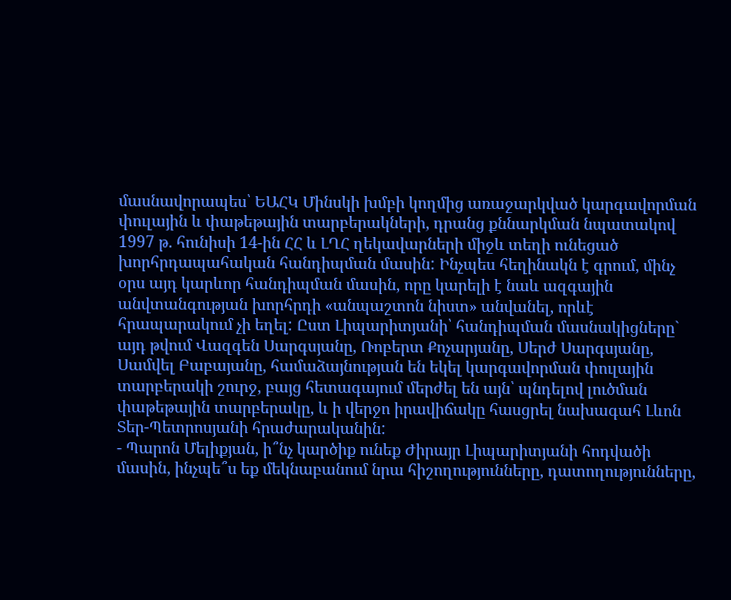մասնավորապես՝ ԵԱՀԿ Մինսկի խմբի կողմից առաջարկված կարգավորման փուլային և փաթեթային տարբերակների, դրանց քննարկման նպատակով 1997 թ. հունիսի 14-ին ՀՀ և ԼՂՀ ղեկավարների միջև տեղի ունեցած խորհրդապահական հանդիպման մասին: Ինչպես հեղինակն է գրում, մինչ օրս այդ կարևոր հանդիպման մասին, որը կարելի է նաև ազգային անվտանգության խորհրդի «անպաշտոն նիստ» անվանել, որևէ հրապարակում չի եղել: Ըստ Լիպարիտյանի՝ հանդիպման մասնակիցները` այդ թվում Վազգեն Սարգսյանը, Ռոբերտ Քոչարյանը, Սերժ Սարգսյանը, Սամվել Բաբայանը, համաձայնության են եկել կարգավորման փուլային տարբերակի շուրջ, բայց հետագայում մերժել են այն՝ պնդելով լուծման փաթեթային տարբերակը, և ի վերջո իրավիճակը հասցրել նախագահ Լևոն Տեր-Պետրոսյանի հրաժարականին:
- Պարոն Մելիքյան, ի՞նչ կարծիք ունեք Ժիրայր Լիպարիտյանի հոդվածի մասին, ինչպե՞ս եք մեկնաբանում նրա հիշողությունները, դատողությունները,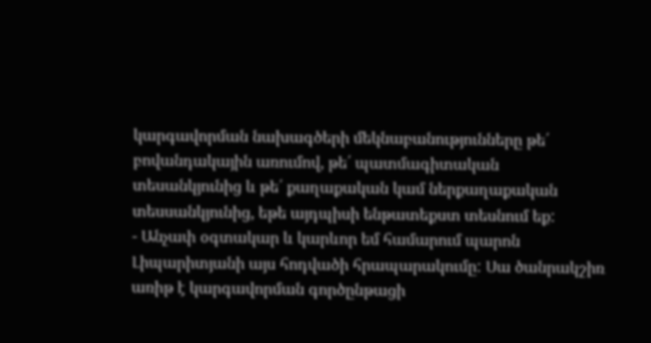կարգավորման նախագծերի մեկնաբանությունները թե՛ բովանդակային առումով, թե՛ պատմագիտական տեսանկյունից և թե՛ քաղաքական կամ ներքաղաքական տեսսանկյունից, եթե այդպիսի ենթատեքստ տեսնում եք:
- Անչափ օգտակար և կարևոր եմ համարում պարոն Լիպարիտյանի այս հոդվածի հրապարակումը: Սա ծանրակշիռ առիթ է կարգավորման գործընթացի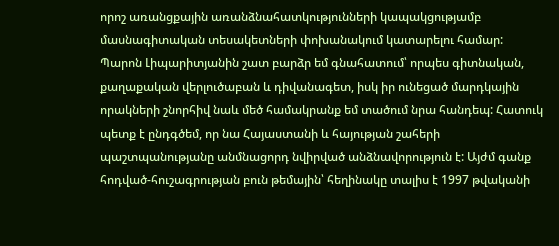որոշ առանցքային առանձնահատկությունների կապակցությամբ մասնագիտական տեսակետների փոխանակում կատարելու համար: Պարոն Լիպարիտյանին շատ բարձր եմ գնահատում՝ որպես գիտնական, քաղաքական վերլուծաբան և դիվանագետ, իսկ իր ունեցած մարդկային որակների շնորհիվ նաև մեծ համակրանք եմ տածում նրա հանդեպ: Հատուկ պետք է ընդգծեմ, որ նա Հայաստանի և հայության շահերի պաշտպանությանը անմնացորդ նվիրված անձնավորություն է: Այժմ գանք հոդված-հուշագրության բուն թեմային՝ հեղինակը տալիս է 1997 թվականի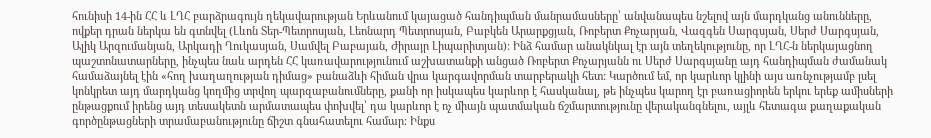հունիսի 14-ին ՀՀ և ԼՂՀ բարձրագույն ղեկավարության Երևանում կայացած հանդիպման մանրամասները՝ անվանապես նշելով այն մարդկանց անունները, ովքեր դրան ներկա են գտնվել (Լևոն Տեր-Պետրոսյան, Լեոնարդ Պետրոսյան, Բաբկեն Արարքցյան, Ռոբերտ Քոչարյան, Վազգեն Սարգսյան, Սերժ Սարգսյան, Ալիկ Արզումանյան, Արկադի Ղուկասյան, Սամվել Բաբայան, Ժիրայր Լիպարիտյան): Ինձ համար անակնկալ էր այն տեղեկությունը, որ ԼՂՀ-ն ներկայացնող պաշտոնատարները, ինչպես նաև արդեն ՀՀ կառավարությունում աշխատանքի անցած Ռոբերտ Քոչարյանն ու Սերժ Սարգսյանը այդ հանդիպման ժամանակ համաձայնել էին «հող խաղաղության դիմաց» բանաձևի հիման վրա կարգավորման տարբերակի հետ: Կարծում եմ, որ կարևոր կլինի այս առնչությամբ լսել կոնկրետ այդ մարդկանց կողմից տրվող պարզաբանումները, քանի որ իսկապես կարևոր է հասկանալ, թե ինչպես կարող էր բառացիորեն երկու երեք ամիսների ընթացքում իրենց այդ տեսակետն արմատապես փոխվել՝ դա կարևոր է ոչ միայն պատմական ճշմարտությունը վերականգնելու, այլև հետագա քաղաքական գործընթացների տրամաբանությունը ճիշտ գնահատելու համար: Ինքս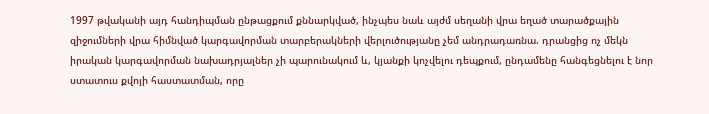1997 թվականի այդ հանդիպման ընթացքում քննարկված, ինչպես նաև այժմ սեղանի վրա եղած տարածքային զիջումների վրա հիմնված կարգավորման տարբերակների վերլուծությանը չեմ անդրադառնա. դրանցից ոչ մեկն իրական կարգավորման նախադրյալներ չի պարունակում և, կյանքի կոչվելու դեպքում, ընդամենը հանգեցնելու է նոր ստատուս քվոյի հաստատման, որը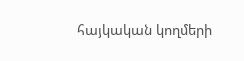հայկական կողմերի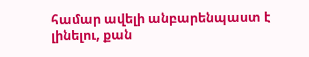համար ավելի անբարենպաստ է լինելու, քան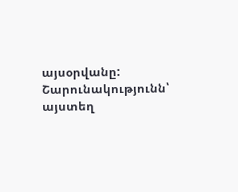այսօրվանը:
Շարունակությունն՝ այստեղ